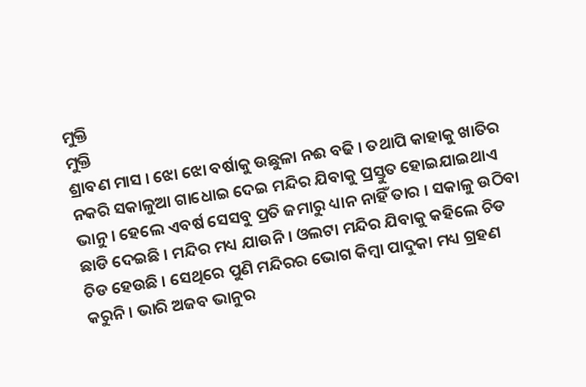ମୁକ୍ତି
ମୁକ୍ତି
ଶ୍ରାବଣ ମାସ । ଝୋ ଝୋ ବର୍ଷାକୁ ଉଛୁଳା ନଈ ବଢି । ତଥାପି କାହାକୁ ଖାତିର ନକରି ସକାଳୁଆ ଗାଧୋଇ ଦେଇ ମନ୍ଦିର ଯିବାକୁ ପ୍ରସ୍ତୁତ ହୋଇଯାଇଥାଏ ଭାନୁ । ହେଲେ ଏବର୍ଷ ସେସବୁ ପ୍ରତି ଜମାରୁ ଧ୍ୟାନ ନାହିଁ ତାର । ସକାଳୁ ଉଠିବା ଛାଡି ଦେଇଛି । ମନ୍ଦିର ମଧ୍ୟ ଯାଉନି । ଓଲଟା ମନ୍ଦିର ଯିବାକୁ କହିଲେ ଚିଡ ଚିଡ ହେଉଛି । ସେଥିରେ ପୁଣି ମନ୍ଦିରର ଭୋଗ କିମ୍ବା ପାଦୁକା ମଧ୍ୟ ଗ୍ରହଣ କରୁନି । ଭାରି ଅଜବ ଭାନୁର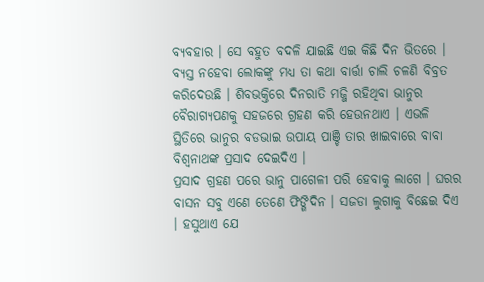ବ୍ୟବହାର । ସେ ବହୁତ ବଦଳି ଯାଇଛି ଏଇ କିଛି ଦିନ ଭିତରେ । ବ୍ୟସ୍ତ ନହେବା ଲୋକଙ୍କୁ ମଧ୍ୟ ତା କଥା ବାର୍ତ୍ତା ଚାଲି ଚଳଣି ବିବ୍ରତ କରିଦେଉଛି । ଶିବଭକ୍ତିରେ ଦିନରାତି ମଜ୍ଜି ରହିଥିବା ଭାନୁର ବୈରାଗ୍ୟପଣକୁ ସହଜରେ ଗ୍ରହଣ କରି ହେଉନଥାଏ । ଏଭଳି ସ୍ଥିତିରେ ଭାନୁର ବଡଭାଇ ଉପାୟ ପାଞ୍ଚି ତାର ଖାଇବାରେ ବାବା ବିଶ୍ୱନାଥଙ୍କ ପ୍ରସାଦ ଦେଇଦିଏ ।
ପ୍ରସାଦ ଗ୍ରହଣ ପରେ ଭାନୁ ପାଗେଳୀ ପରି ହେବାକୁ ଲାଗେ । ଘରର ବାସନ ସବୁ ଏଣେ ତେଣେ ଫିଙ୍ଗିଦିନ । ସଜଡା ଲୁଗାକୁ ବିଛେଇ ଦିଏ । ହସୁଥାଏ ଯେ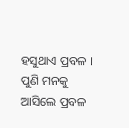ହସୁଥାଏ ପ୍ରବଳ । ପୁଣି ମନକୁ ଆସିଲେ ପ୍ରବଳ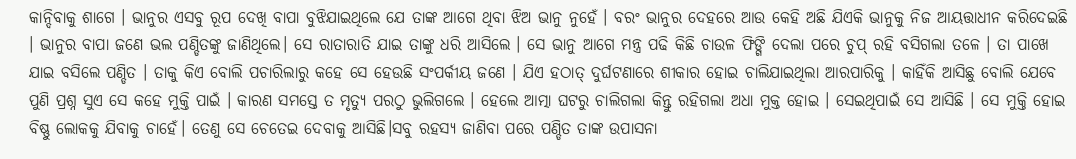କାନ୍ଦିବାକୁ ଶାଗେ । ଭାନୁର ଏସବୁ ରୂପ ଦେଖି ବାପା ବୁଝିଯାଇଥିଲେ ଯେ ତାଙ୍କ ଆଗେ ଥିବା ଝିଅ ଭାନୁ ନୁହେଁ । ବରଂ ଭାନୁର ଦେହରେ ଆଉ କେହି ଅଛି ଯିଏକି ଭାନୁକୁ ନିଜ ଆୟତ୍ତାଧୀନ କରିଦେଇଛି । ଭାନୁର ବାପା ଜଣେ ଭଲ ପଣ୍ଡିତଙ୍କୁ ଜାଣିଥିଲେ। ସେ ରାତାରାତି ଯାଇ ତାଙ୍କୁ ଧରି ଆସିଲେ । ସେ ଭାନୁ ଆଗେ ମନ୍ତ୍ର ପଢି କିଛି ଚାଉଳ ଫିଙ୍ଗି ଦେଲା ପରେ ଚୁପ୍ ରହି ବସିଗଲା ତଳେ । ତା ପାଖେ ଯାଇ ବସିଲେ ପଣ୍ଡିତ । ତାକୁ କିଏ ବୋଲି ପଚାରିଲାରୁ କହେ ସେ ହେଉଛି ସଂପର୍କୀୟ ଜଣେ । ଯିଏ ହଠାତ୍ ଦୁର୍ଘଟଣାରେ ଶୀକାର ହୋଇ ଚାଲିଯାଇଥିଲା ଆରପାରିକୁ । କାହିଁକି ଆସିଛୁ ବୋଲି ଯେବେ ପୁଣି ପ୍ରଶ୍ନ ସୁଏ ସେ କହେ ମୁକ୍ତି ପାଇଁ । କାରଣ ସମସ୍ତେ ତ ମୃତ୍ୟୁ ପରଠୁ ଭୁଲିଗଲେ । ହେଲେ ଆତ୍ମା ଘଟରୁ ଚାଲିଗଲା କିନ୍ତୁ ରହିଗଲା ଅଧା ମୁକ୍ତ ହୋଇ । ସେଇଥିପାଇଁ ସେ ଆସିଛି । ସେ ମୁକ୍ତି ହୋଇ ବିଷ୍ଣୁ ଲୋକକୁ ଯିବାକୁ ଚାହେଁ। ତେଣୁ ସେ ଚେତେଇ ଦେବାକୁ ଆସିଛି।ସବୁ ରହସ୍ୟ ଜାଣିବା ପରେ ପଣ୍ଡିତ ତାଙ୍କ ଉପାସନା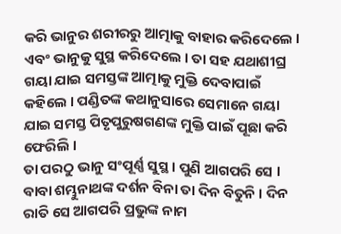କରି ଭାନୁର ଶରୀରରୁ ଆତ୍ମାକୁ ବାହାର କରିଦେଲେ । ଏବଂ ଭାନୁକୁ ସୁସ୍ଥ କରିଦେଲେ । ତା ସହ ଯଥାଶୀଘ୍ର ଗୟା ଯାଇ ସମସ୍ତଙ୍କ ଆତ୍ମାକୁ ମୁକ୍ତି ଦେବାପାଇଁ କହିଲେ । ପଣ୍ଡିତଙ୍କ କଥାନୁସାରେ ସେମାନେ ଗୟା ଯାଇ ସମସ୍ତ ପିତୃପୁରୁଷଗଣଙ୍କ ମୁକ୍ତି ପାଇଁ ପୂଛା କରି ଫେରିଲି ।
ତା ପରଠୁ ଭାନୁ ସଂପୂର୍ଣ୍ଣ ସୁସ୍ଥ । ପୁଣି ଆଗପରି ସେ । ବାବା ଶମ୍ଭୁନାଥଙ୍କ ଦର୍ଶନ ବିନା ତା ଦିନ ବିତୁନି । ଦିନ ରାତି ସେ ଆଗପରି ପ୍ରଭୁଙ୍କ ନାମ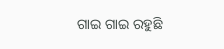ଗାଇ ଗାଇ ରହୁଛି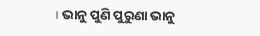। ଭାନୁ ପୁଣି ପୁରୁଣା ଭାନୁ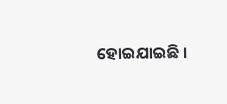ହୋଇଯାଇଛି ।